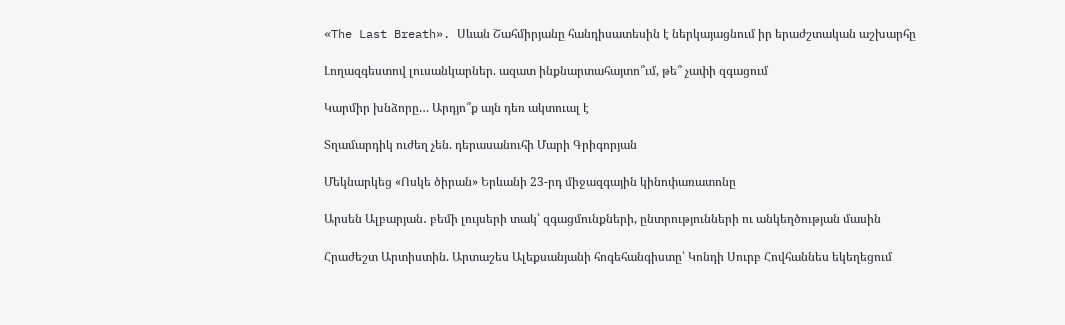«The Last Breath». Սևան Շահմիրյանը հանդիսատեսին է ներկայացնում իր երաժշտական աշխարհը

Լողազգեստով լուսանկարներ. ազատ ինքնարտահայտո՞ւմ, թե՞ չափի զգացում

Կարմիր խնձորը… Արդյո՞ք այն դեռ ակտուալ է

Տղամարդիկ ուժեղ չեն. դերասանուհի Մարի Գրիգորյան

Մեկնարկեց «Ոսկե ծիրան» Երևանի 23-րդ միջազգային կինոփառատոնը

Արսեն Ալբարյան․ բեմի լույսերի տակ՝ զգացմունքների, ընտրությունների ու անկեղծության մասին

Հրաժեշտ Արտիստին. Արտաշես Ալեքսանյանի հոգեհանգիստը՝ Կոնդի Սուրբ Հովհաննես եկեղեցում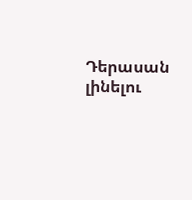Դերասան լինելու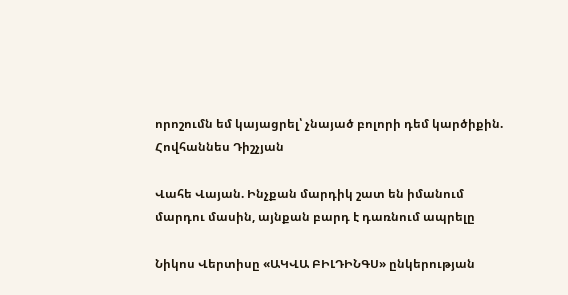որոշումն եմ կայացրել՝ չնայած բոլորի դեմ կարծիքին. Հովհաննես Դիշչյան

Վահե Վայան. Ինչքան մարդիկ շատ են իմանում մարդու մասին, այնքան բարդ է դառնում ապրելը

Նիկոս Վերտիսը «ԱԿՎԱ ԲԻԼԴԻՆԳՍ» ընկերության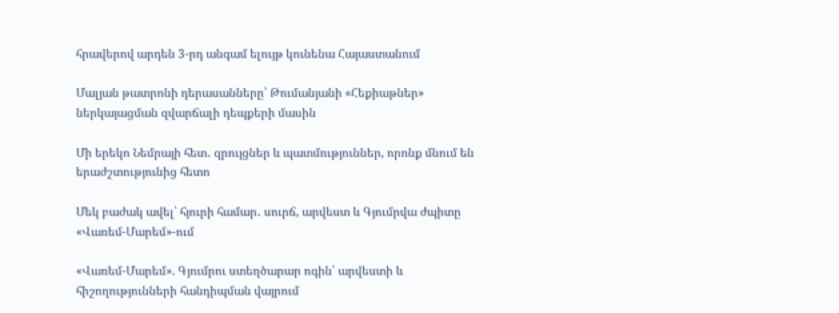հրավերով արդեն 3-րդ անգամ ելույթ կունենա Հայաստանում

Մալյան թատրոնի դերասանները՝ Թումանյանի «Հեքիաթներ» ներկայացման զվարճալի դեպքերի մասին

Մի երեկո Նեմրայի հետ․ զրույցներ և պատմություններ, որոնք մնում են երաժշտությունից հետո

Մեկ բաժակ ավել՝ հյուրի համար․ սուրճ, արվեստ և Գյումրվա ժպիտը «Վառեմ-Մարեմ»-ում

«Վառեմ-Մարեմ». Գյումրու ստեղծարար ոգին՝ արվեստի և հիշողությունների հանդիպման վայրում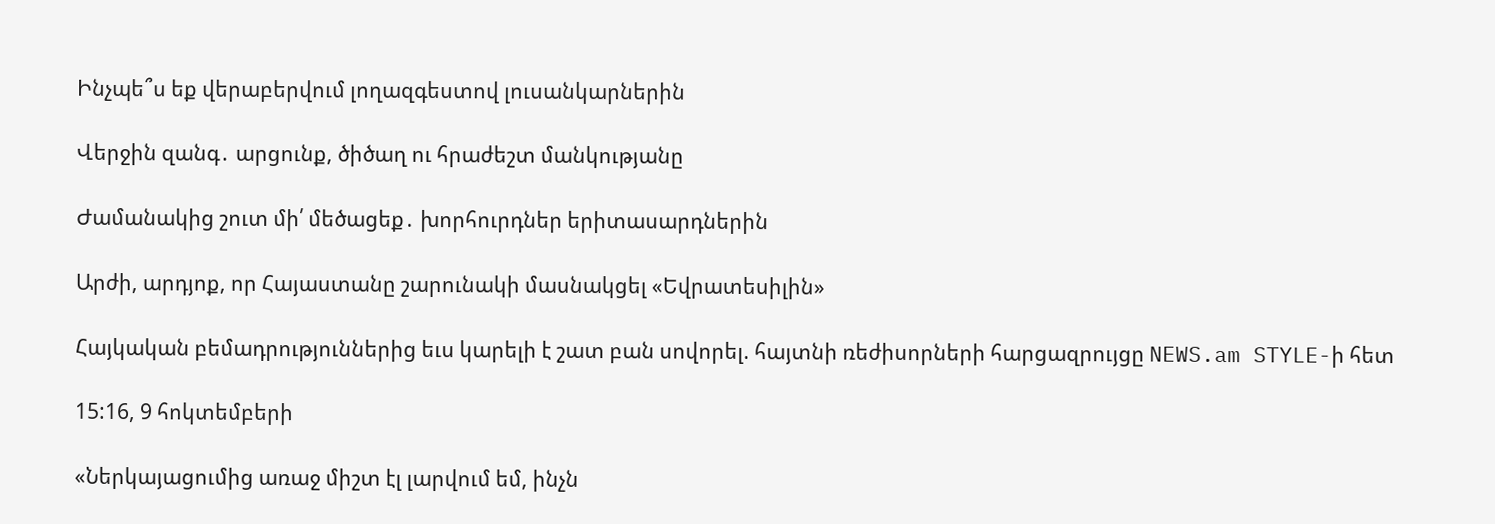Ինչպե՞ս եք վերաբերվում լողազգեստով լուսանկարներին

Վերջին զանգ․ արցունք, ծիծաղ ու հրաժեշտ մանկությանը

Ժամանակից շուտ մի՛ մեծացեք․ խորհուրդներ երիտասարդներին

Արժի, արդյոք, որ Հայաստանը շարունակի մասնակցել «Եվրատեսիլին»

Հայկական բեմադրություններից եւս կարելի է շատ բան սովորել. հայտնի ռեժիսորների հարցազրույցը NEWS.am STYLE-ի հետ

15:16, 9 հոկտեմբերի

«Ներկայացումից առաջ միշտ էլ լարվում եմ, ինչն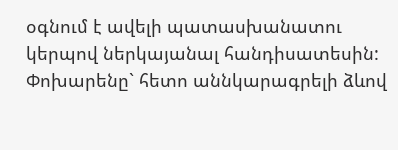օգնում է ավելի պատասխանատու կերպով ներկայանալ հանդիսատեսին: Փոխարենը` հետո աննկարագրելի ձևով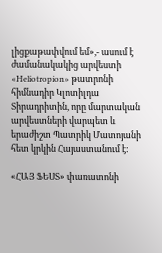լիցքաթափվում եմ»,- ասում է ժամանակակից արվեստի «Heliotropion» թատրոնի հիմնադիր Կլոտիլդա Տիրադրիտին, որը մարտական արվեստների վարպետ և երաժիշտ Պատրիկ Մատոյանի հետ կրկին Հայաստանում է:

«ՀԱՅ ՖԵՍՏ» փառատոնի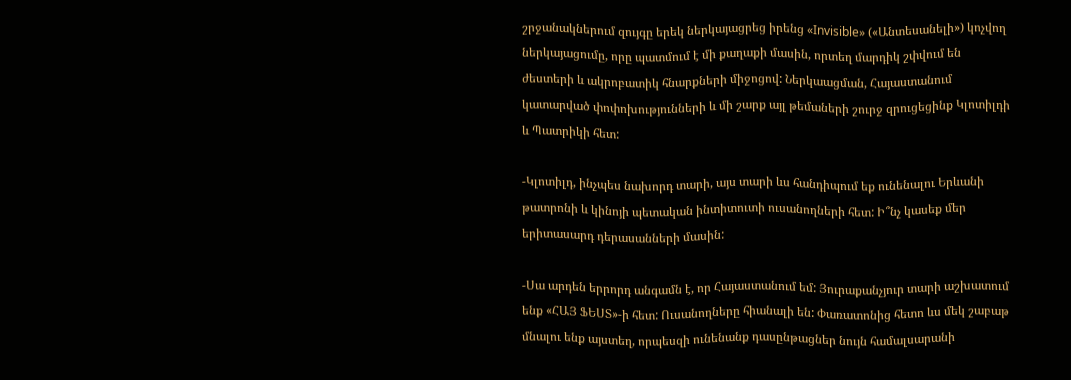շրջանակներում զույգը երեկ ներկայացրեց իրենց «Invisible» («Անտեսանելի») կոչվող ներկայացումը, որը պատմում է մի քաղաքի մասին, որտեղ մարդիկ շփվում են ժեստերի և ակրոբատիկ հնարքների միջոցով: Ներկաացման, Հայաստանում կատարված փոփոխությունների և մի շարք այլ թեմաների շուրջ զրուցեցինք Կլոտիլդի և Պատրիկի հետ:

-Կլոտիլդ, ինչպես նախորդ տարի, այս տարի ևս հանդիպում եք ունենալու Երևանի թատրոնի և կինոյի պետական ինտիտուտի ուսանողների հետ: Ի՞նչ կասեք մեր երիտասարդ դերասանների մասին:

-Սա արդեն երրորդ անգամն է, որ Հայաստանում եմ: Յուրաքանչյուր տարի աշխատում ենք «ՀԱՅ ՖԵՍՏ»-ի հետ: Ուսանողները հիանալի են: Փառատոնից հետո ևս մեկ շաբաթ մնալու ենք այստեղ, որպեսզի ունենանք դասընթացներ նույն համալսարանի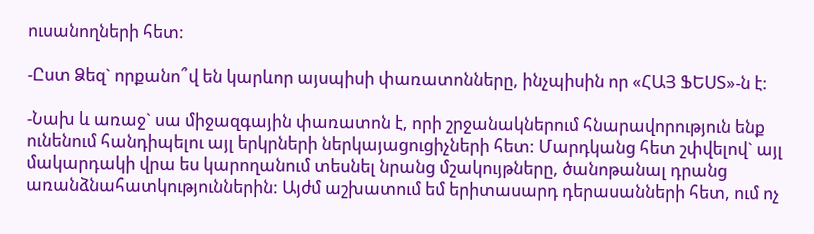ուսանողների հետ:

-Ըստ Ձեզ` որքանո՞վ են կարևոր այսպիսի փառատոնները, ինչպիսին որ «ՀԱՅ ՖԵՍՏ»-ն է:

-Նախ և առաջ` սա միջազգային փառատոն է, որի շրջանակներում հնարավորություն ենք ունենում հանդիպելու այլ երկրների ներկայացուցիչների հետ: Մարդկանց հետ շփվելով` այլ մակարդակի վրա ես կարողանում տեսնել նրանց մշակույթները, ծանոթանալ դրանց առանձնահատկություններին: Այժմ աշխատում եմ երիտասարդ դերասանների հետ, ում ոչ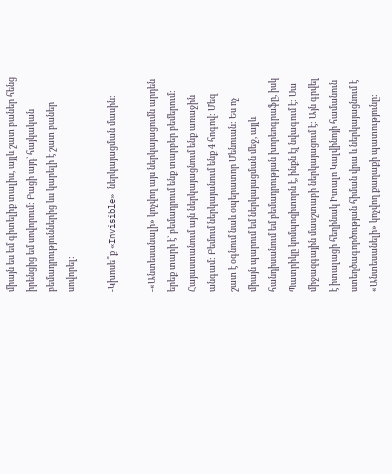միայն ես եմ գիտելիք տալիս, այլև շատ բաներ հենց իրենցից եմ սովորում: Բացի այդ` հայկական բեմադրություններից ևս կարելի է շատ բաներ սովորել:

-Կխոսե՞ք «Invisible» ներկայացման մասին:

-«Անտեսանալի» կոչվող այս ներկայացումն արդեն երեք տարի է` բեմադրում ենք տարբեր բեմերում: Հայաստանում այն ներկայացնում ենք առաջին անգամ: Բեմում ներկայանում ենք 4 հոգով: Մեզ շատ է օգնում նաև օպերատոր Մենուան: Ես ոչ միայն պարում եմ ներկայացման մեջ, այլև հանդիսանում եմ բեմադրության խորեոգրաֆը, իսկ Պատրիկը կոմպոզիտորն է, ինքն էլ նվագում է: Սա միջազգային մասշտաբի ներկայացում է: Այն գրվել է իտալացի հեղինակ Իտալո Կալվինոյի համանուն ստեղծագործության հիման վրա և ներկայացնում է «Անտեսանելի» կոչվող քաղաքի պատությունը: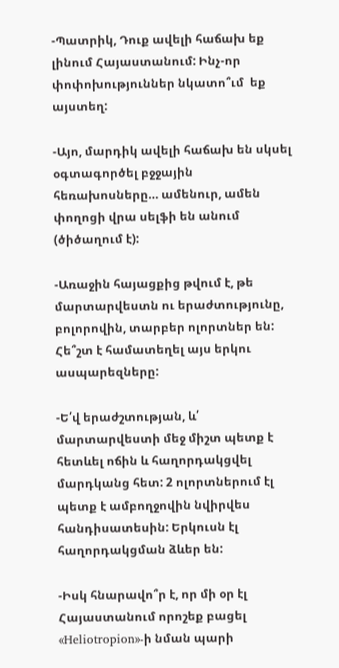-Պատրիկ, Դուք ավելի հաճախ եք լինում Հայաստանում: Ինչ-որ փոփոխություններ նկատո՞ւմ  եք այստեղ:

-Այո, մարդիկ ավելի հաճախ են սկսել օգտագործել բջջային հեռախոսները… ամենուր, ամեն փողոցի վրա սելֆի են անում (ծիծաղում է):

-Առաջին հայացքից թվում է, թե մարտարվեստն ու երաժտությունը, բոլորովին, տարբեր ոլորտներ են: Հե՞շտ է համատեղել այս երկու ասպարեզները:

-Ե՛վ երաժշտության, և՛ մարտարվեստի մեջ միշտ պետք է հետևել ոճին և հաղորդակցվել մարդկանց հետ: 2 ոլորտներում էլ պետք է ամբողջովին նվիրվես հանդիսատեսին: Երկուսն էլ հաղորդակցման ձևեր են:

-Իսկ հնարավո՞ր է, որ մի օր էլ Հայաստանում որոշեք բացել «Heliotropion»-ի նման պարի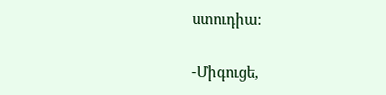ստուդիա:

-Միգուցե,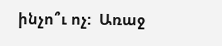ինչո՞ւ ոչ:  Առաջ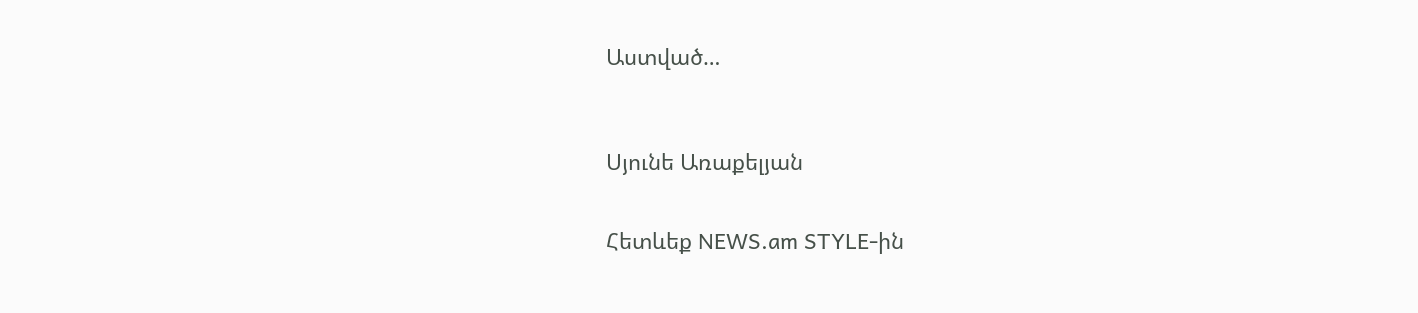Աստված…



Սյունե Առաքելյան


Հետևեք NEWS.am STYLE-ին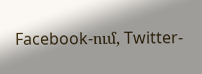Facebook-ում, Twitter-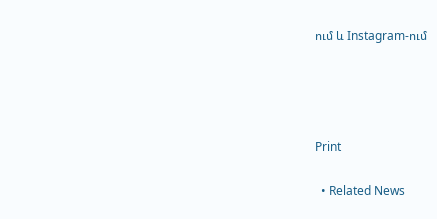ում և Instagram-ում




Print

  • Related News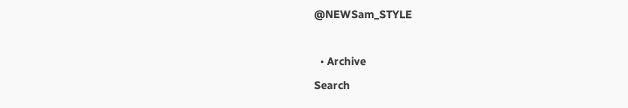@NEWSam_STYLE

  • Archive
Search